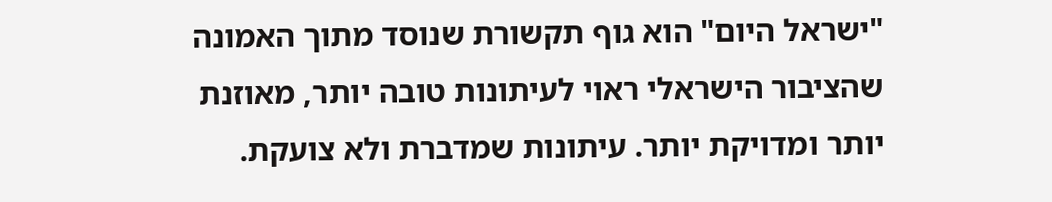"ישראל היום" הוא גוף תקשורת שנוסד מתוך האמונה שהציבור הישראלי ראוי לעיתונות טובה יותר, מאוזנת יותר ומדויקת יותר. עיתונות שמדברת ולא צועקת.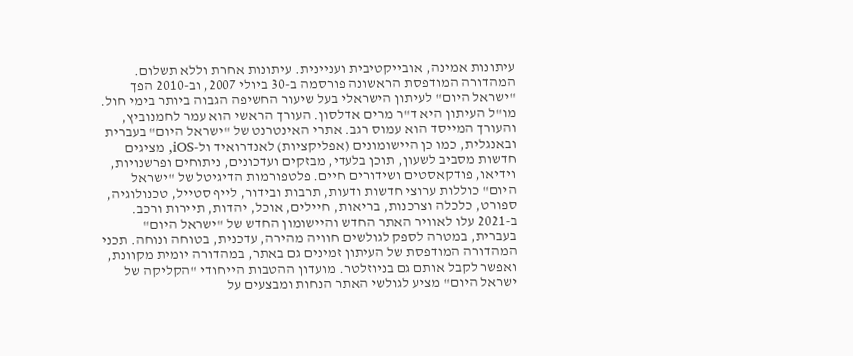עיתונות אמינה, אובייקטיבית ועניינית. עיתונות אחרת וללא תשלום. המהדורה המודפסת הראשונה פורסמה ב-30 ביולי 2007, וב-2010 הפך "ישראל היום" לעיתון הישראלי בעל שיעור החשיפה הגבוה ביותר בימי חול. מו"ל העיתון היא ד"ר מרים אדלסון. העורך הראשי הוא עמר לחמנוביץ, והעורך המייסד הוא עמוס רגב. אתרי האינטרנט של "ישראל היום" בעברית ובאנגלית, כמו כן היישומונים (אפליקציות) לאנדרואיד ול-iOS, מציגים חדשות מסביב לשעון, תוכן בלעדי, מבזקים ועדכונים, ניתוחים ופרשנויות, וידיאו, פודקאסטים ושידורים חיים. פלטפורמות הדיגיטל של "ישראל היום" כוללות ערוצי חדשות ודעות, תרבות ובידור, לייף סטייל, טכנולוגיה, ספורט, כלכלה וצרכנות, בריאות, חיילים, אוכל, יהדות, תיירות ורכב. ב-2021 עלו לאוויר האתר החדש והיישומון החדש של "ישראל היום" בעברית, במטרה לספק לגולשים חוויה מהירה, עדכנית, בטוחה ונוחה. תכני המהדורה המודפסת של העיתון זמינים גם באתר, במהדורה יומית מקוונת, ואפשר לקבל אותם גם בניוזלטר. מועדון ההטבות הייחודי "הקליקה של ישראל היום" מציע לגולשי האתר הנחות ומבצעים על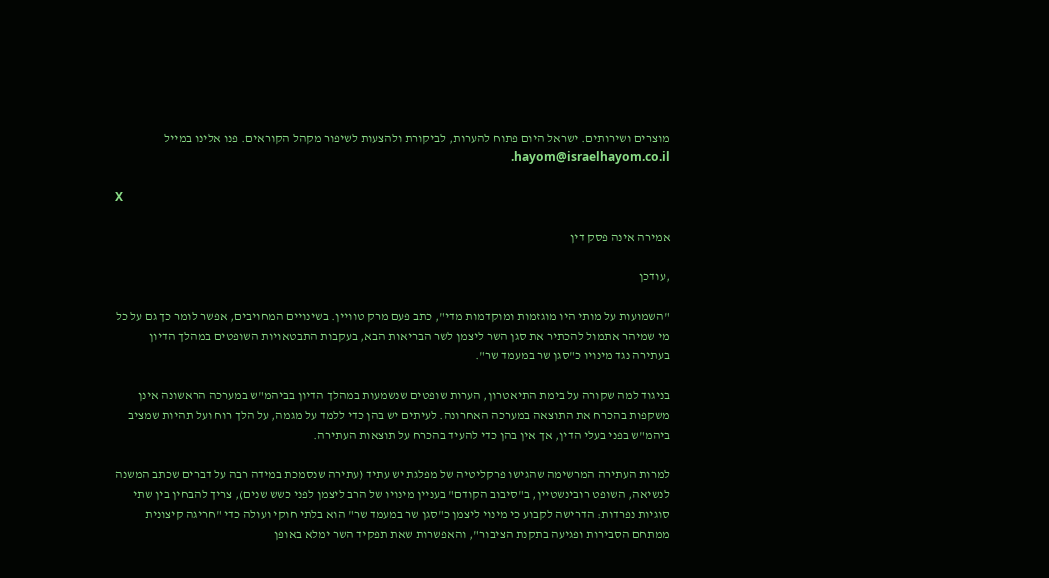מוצרים ושירותים. ישראל היום פתוח להערות, לביקורת ולהצעות לשיפור מקהל הקוראים. פנו אלינו במייל hayom@israelhayom.co.il.

X

אמירה אינה פסק דין

,עודכן

"השמועות על מותי היו מוגזמות ומוקדמות מדי", כתב פעם מרק טוויין. בשינויים המחויבים, אפשר לומר כך גם על כל מי שמיהר אתמול להכתיר את סגן השר ליצמן לשר הבריאות הבא, בעקבות התבטאויות השופטים במהלך הדיון בעתירה נגד מינויו כ"סגן שר במעמד שר".

בניגוד למה שקורה על בימת התיאטרון, הערות שופטים שנשמעות במהלך הדיון בביהמ"ש במערכה הראשונה אינן משקפות בהכרח את התוצאה במערכה האחרונה. לעיתים יש בהן כדי ללמד על מגמה, על הלך רוח ועל תהיות שמציב ביהמ"ש בפני בעלי הדין, אך אין בהן כדי להעיד בהכרח על תוצאות העתירה.

למרות העתירה המרשימה שהגישו פרקליטיה של מפלגת יש עתיד (עתירה שנסמכת במידה רבה על דברים שכתב המשנה לנשיאה, השופט רובינשטיין, ב"סיבוב הקודם" בעניין מינויו של הרב ליצמן לפני כשש שנים), צריך להבחין בין שתי סוגיות נפרדות: הדרישה לקבוע כי מינוי ליצמן כ"סגן שר במעמד שר" הוא בלתי חוקי ועולה כדי "חריגה קיצונית ממתחם הסבירות ופגיעה בתקנת הציבור", והאפשרות שאת תפקיד השר ימלא באופן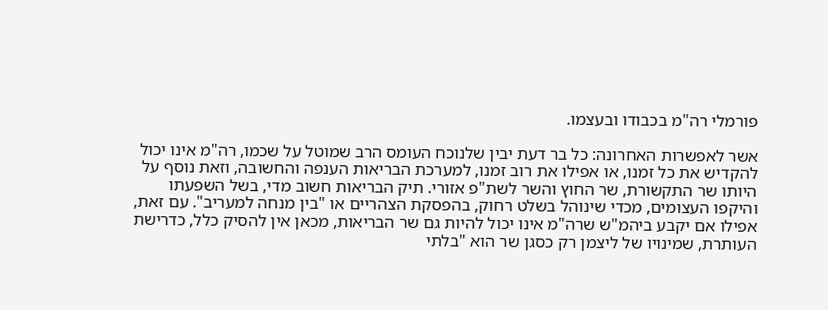פורמלי רה"מ בכבודו ובעצמו.

אשר לאפשרות האחרונה: כל בר דעת יבין שלנוכח העומס הרב שמוטל על שכמו, רה"מ אינו יכול להקדיש את כל זמנו, או אפילו את רוב זמנו, למערכת הבריאות הענפה והחשובה, וזאת נוסף על היותו שר התקשורת, שר החוץ והשר לשת"פ אזורי. תיק הבריאות חשוב מדי, בשל השפעתו והיקפו העצומים, מכדי שינוהל בשלט רחוק, בהפסקת הצהריים או "בין מנחה למעריב". עם זאת, אפילו אם יקבע ביהמ"ש שרה"מ אינו יכול להיות גם שר הבריאות, מכאן אין להסיק כלל, כדרישת העותרת, שמינויו של ליצמן רק כסגן שר הוא "בלתי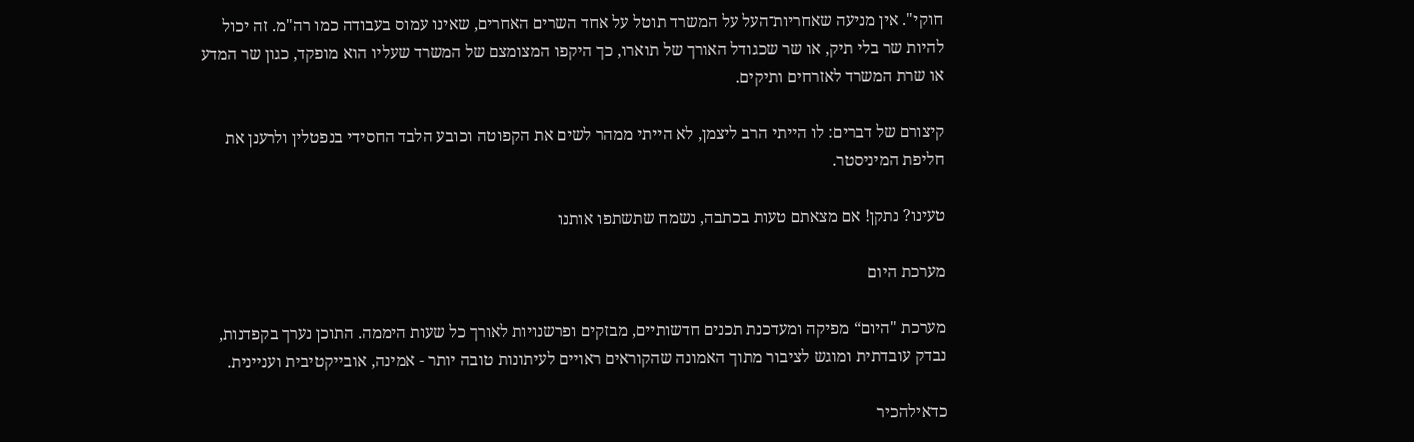חוקי". אין מניעה שאחריות־העל על המשרד תוטל על אחד השרים האחרים, שאינו עמוס בעבודה כמו רה"מ. זה יכול להיות שר בלי תיק, או שר שכגודל האורך של תוארו, כך היקפו המצומצם של המשרד שעליו הוא מופקד, כגון שר המדע או שרת המשרד לאזרחים ותיקים.

קיצורם של דברים: לו הייתי הרב ליצמן, לא הייתי ממהר לשים את הקפוטה וכובע הלבד החסידי בנפטלין ולרענן את חליפת המיניסטר.

טעינו? נתקן! אם מצאתם טעות בכתבה, נשמח שתשתפו אותנו

מערכת היום

מערכת "היום“ מפיקה ומעדכנת תכנים חדשותיים, מבזקים ופרשנויות לאורך כל שעות היממה. התוכן נערך בקפדנות, נבדק עובדתית ומוגש לציבור מתוך האמונה שהקוראים ראויים לעיתונות טובה יותר - אמינה, אובייקטיבית ועניינית.

כדאילהכיר